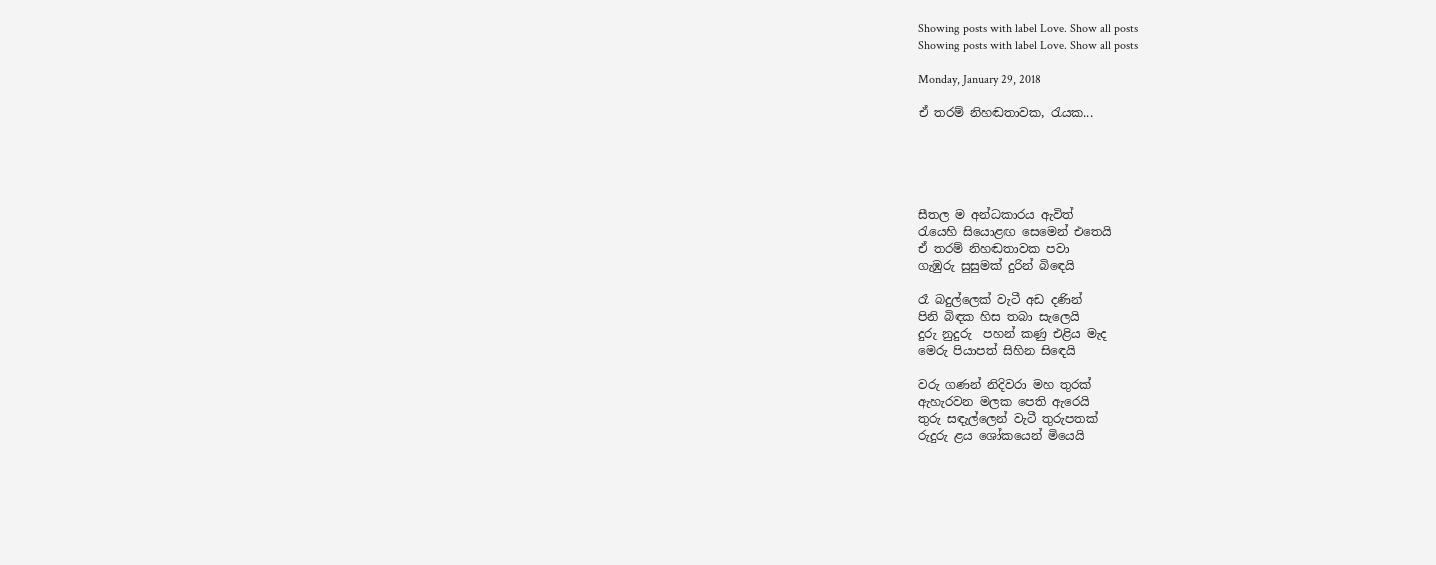Showing posts with label Love. Show all posts
Showing posts with label Love. Show all posts

Monday, January 29, 2018

ඒ තරම් නිහඬතාවක, රැයක...





සීතල ම අන්ධකාරය ඇවිත්
රැයෙහි සියොළඟ සෙමෙන් එතෙයි
ඒ තරම් නිහඬතාවක පවා
ගැඹුරු සුසුමක් දුරින් බිඳෙයි

රෑ බදුල්ලෙක් වැටී අඩ දණින්
පිනි බිඳක හිස තබා සැලෙයි
දුරු නුදුරු  පහන් කණු එළිය මැද
මෙරු පියාපත් සිහින සිඳෙයි

වරු ගණන් නිදිවරා මහ තුරක්
ඇහැරවන මලක පෙති ඇරෙයි
තුරු සඳැල්ලෙන් වැටී තුරුපතක්
රුදුරු ළය ශෝකයෙන් මියෙයි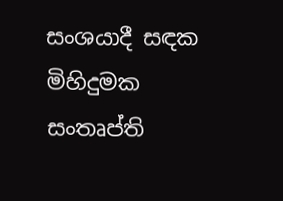සංශයාදී සඳක මිහිදුමක
සංතෘප්ති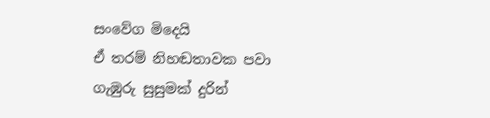සංවේග මිදෙයි
ඒ තරම් නිහඬතාවක පවා
ගැඹුරු සුසුමක් දුරින්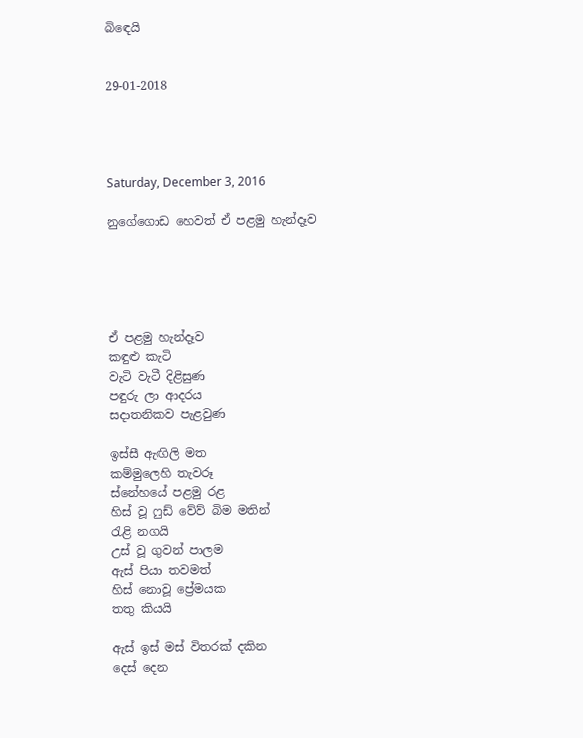බිඳෙයි


29-01-2018




Saturday, December 3, 2016

නුගේගොඩ හෙවත් ඒ පළමු හැන්දෑව





ඒ පළමු හැන්දෑව
කඳුළු කැටි
වැටි වැටී දිළිසුණ
පඳුරු ලා ආදරය
සදාතනිකව පැළවුණ

ඉස්සී ඇඟිලි මත
කම්මුලෙහි තැවරූ
ස්නේහයේ පළමු රළ
හිස් වූ ෆුඩ් වේව් බිම මතින්
රැළි නගයි
උස් වූ ගුවන් පාලම
ඇස් පියා තවමත්
හිස් නොවූ ප්‍රේමයක
තතු කියයි

ඇස් ඉස් මස් විතරක් දකින
දෙස් දෙන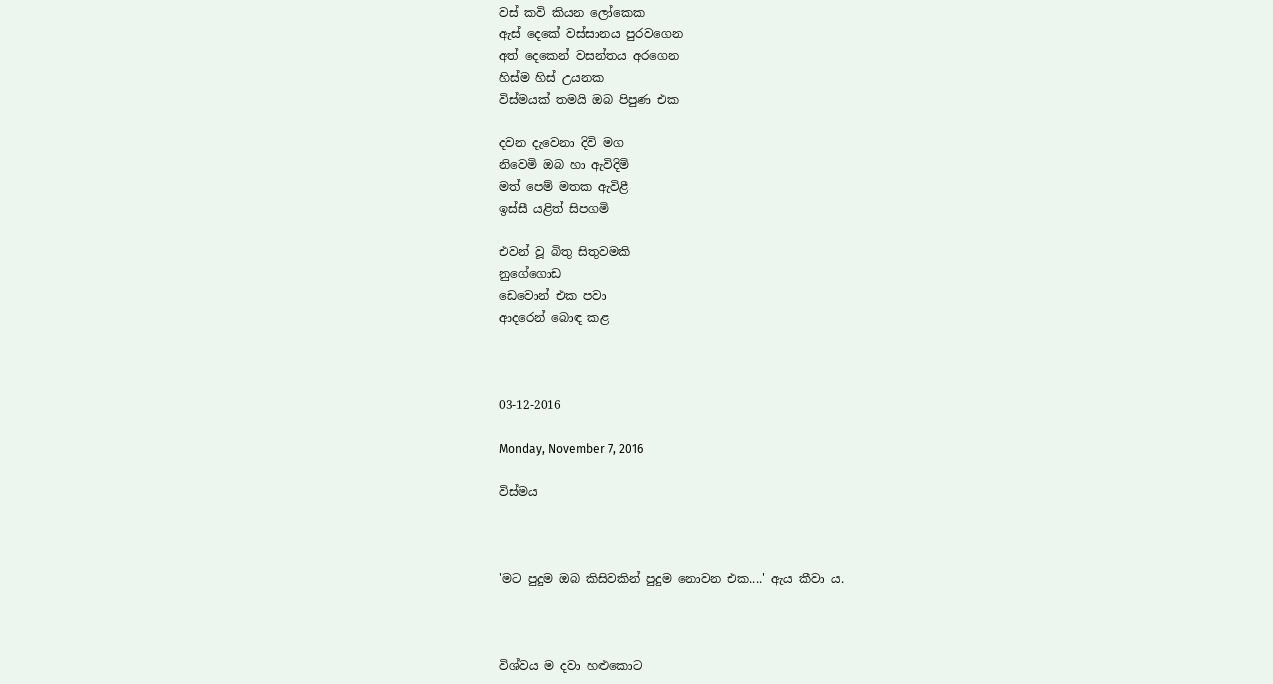වස් කවි කියන ලෝකෙක
ඇස් දෙකේ වස්සානය පුරවගෙන
අත් දෙකෙන් වසන්තය අරගෙන
හිස්ම හිස් උයනක
විස්මයක් තමයි ඔබ පිපුණ එක

දවන දැවෙනා දිවි මග
නිවෙමි ඔබ හා ඇවිදිමි
මත් පෙම් මතක ඇවිළී
ඉස්සී යළිත් සිපගමි

එවන් වූ බිතු සිතුවමකි
නුගේගොඩ
ඩෙවොන් එක පවා
ආදරෙන් බොඳ කළ



03-12-2016

Monday, November 7, 2016

විස්මය



'මට පුදුම ඔබ කිසිවකින් පුදුම නොවන එක....' ඇය කීවා ය.



විශ්වය ම දවා හළුකොට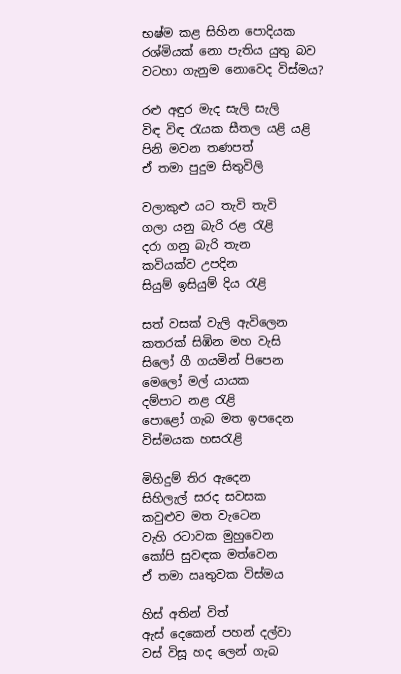භෂ්ම කළ සිහින පොදියක
රශ්මියක් නො පැතිය යුතු බව
වටහා ගැනුම නොවෙද විස්මය?

රළු අඳුර මැද සැලි සැලි
විඳ විඳ රැයක සීතල යළි යළි
පිනි මවන තණපත්
ඒ තමා පුදුම සිතුවිලි

වලාකුළු යට තැවි තැවි
ගලා යනු බැරි රළ රැළි
දරා ගනු බැරි තැන
කවියක්ව උපදින
සියුම් ඉසියුම් දිය රැළි

සත් වසක් වැලි ඇවිලෙන
කතරක් සිඹින මහ වැසි
සිලෝ ගී ගයමින් පිපෙන
මෙලෝ මල් යායක
දම්පාට නළ රැළි
පොළෝ ගැබ මත ඉපදෙන
විස්මයක හසරැළි

මිහිදුම් තිර ඇදෙන
සිහිලැල් සරද සවසක
කවුළුව මත වැටෙන
වැහි රටාවක මුහුවෙන
කෝපි සුවඳක මත්වෙන
ඒ තමා ඍතුවක විස්මය

හිස් අතින් විත්
ඇස් දෙකෙන් පහන් දල්වා
වස් විසූ හද ලෙන් ගැබ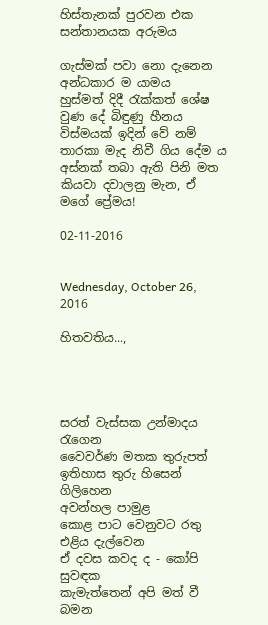හිස්තැනක් පුරවන එක
සන්තානයක අරුමය

ගැස්මක් පවා නො දැනෙන අන්ධකාර ම යාමය
හුස්මත් දිදී රැක්කත් ශේෂ වුණ දේ බිඳුණු හීනය
විස්මයක් ඉදින් වේ නම් තාරකා මැද නිවී ගිය දේම ය
අස්නක් තබා ඇති පිනි මත
කියවා දවාලනු මැන, ඒ මගේ ප්‍රේමය!

02-11-2016


Wednesday, October 26, 2016

හිතවතිය...,




සරත් වැස්සක උන්මාදය රැගෙන
වෛවර්ණ මතක තුරුපත්
ඉතිහාස තුරු හිසෙන්  ගිලිහෙන
අවන්හල පාමුළ
කොළ පාට වෙනුවට රතු එළිය දැල්වෙන
ඒ දවස කවද ද - කෝපි සුවඳක
කැමැත්තෙන් අපි මත් වී බමන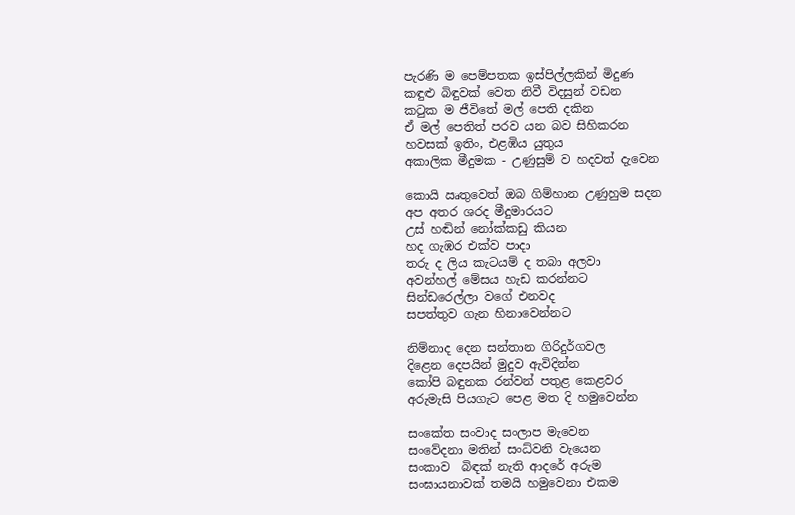පැරණි ම පෙම්පතක ඉස්පිල්ලකින් මිදුණ
කඳුළු බිඳුවක් වෙත නිවී විදසුන් වඩන
කටුක ම ජීවිතේ මල් පෙති දකින‍
ඒ මල් පෙතිත් පරව යන බව සිහිකරන
හවසක් ඉතිං, එළඹිය යුතුය
අකාලික මීදුමක - උණුසුම් ව හදවත් දැවෙන

කොයි ඍතුවෙත් ඔබ ගිම්හාන උණුහුම සදන
අප අතර ශරද මීදුමාරයට
උස් හඬින් නෝක්කඩු කියන
හද ගැඹර එක්ව පාදා
තරු ද ලිය කැටයම් ද තබා අලවා
අවන්හල් මේසය හැඩ කරන්නට
සින්ඩරෙල්ලා වගේ එනවද
සපත්තුව ගැන හිනාවෙන්නට

නිම්නාද දෙන සන්තාන ගිරිදුර්ගවල
දිළෙන දෙපයින් මුදුව ඇවිදින්න
කෝපි බඳුනක රන්වන් පතුළ කෙළවර
අරුමැසි පියගැට පෙළ මත දි හමුවෙන්න

සංකේත සංවාද සංලාප මැවෙන
සංවේදනා මතින් සංධ්වනි වැයෙන
සංකාව  බිඳක් නැති ආදරේ අරුම
සංඝායනාවක් තමයි හමුවෙනා එකම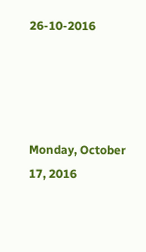26-10-2016




Monday, October 17, 2016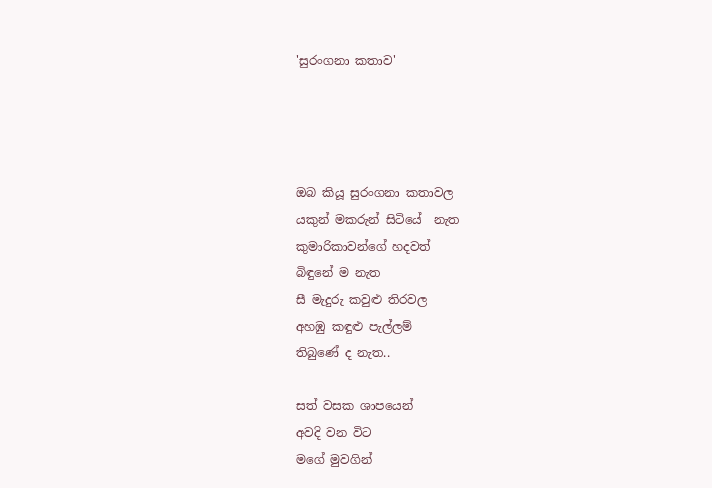'සුරංගනා කතාව'




ඔබ කියූ සුරංගනා කතාවල
යකුන් මකරුන් සිටියේ  නැත
කුමාරිකාවන්ගේ හදවත්
බිඳුනේ ම නැත
සී මැදුරු කවුළු තිරවල
අහඹු කඳුළු පැල්ලම්
තිබුණේ ද නැත..

සත් වසක ශාපයෙන්
අවදි වන විට
මගේ මුවගින්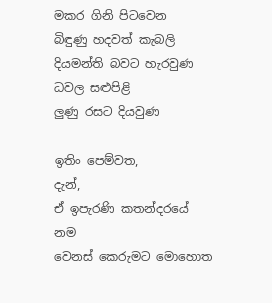මකර ගිනි පිටවෙන
බිඳුණු හදවත් කැබලි
දියමන්ති බවට හැරවුණ
ධවල සළුපිළි
ලුණු රසට දියවුණ

ඉතිං පෙම්වත,
දැන්,
ඒ ඉපැරණි කතන්දරයේ නම
වෙනස් කෙරුමට මොහොත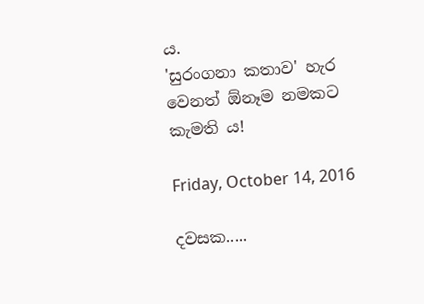ය.
'සුරංගනා කතාව' හැර
වෙනත් ඕනෑම නමකට
කැමති ය!

Friday, October 14, 2016

දවසක.....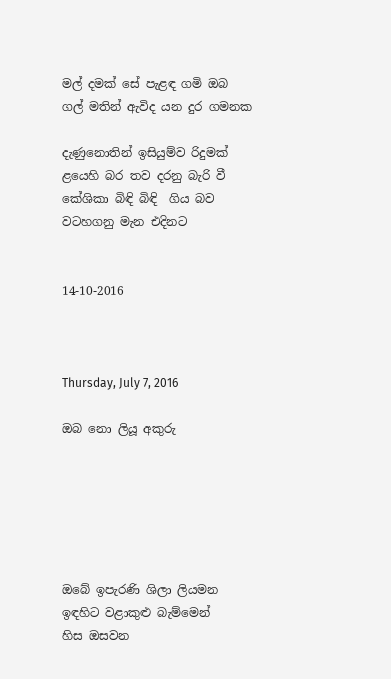මල් දමක් සේ පැළඳ ගමි ඔබ
ගල් මතින් ඇවිද යන දුර ගමනක

දැණුනොතින් ඉසියුම්ව රිදුමක්
ළයෙහි බර තව දරනු බැරි වී
කේශිකා බිඳි බිඳි  ගිය බව
වටහගනු මැන එදිනට


14-10-2016



Thursday, July 7, 2016

ඔබ නො ලියූ අකුරු






ඔබේ ඉපැරණි ශිලා ලියමන
ඉඳහිට වළාකුළු බැම්මෙන්
හිස ඔසවන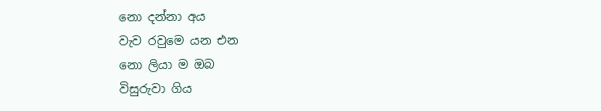නො දන්නා අය
වැව රවුමෙ යන එන
නො ලියා ම ඔබ
විසුරුවා ගිය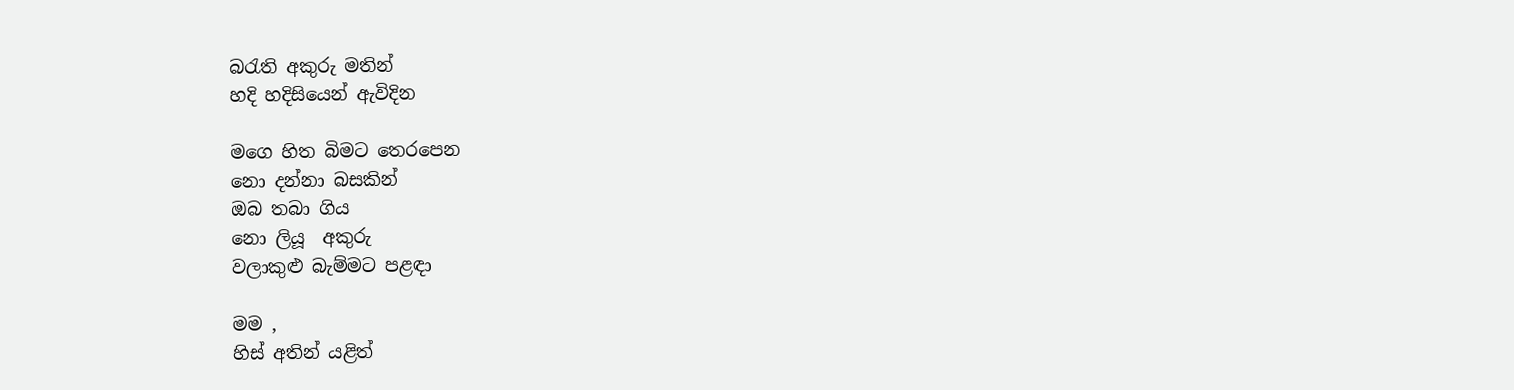බරැති අකුරු මතින්
හදි හදිසියෙන් ඇවිදින

මගෙ හිත බිමට තෙරපෙන
නො දන්නා බසකින්
ඔබ තබා ගිය
නො ලියූ  අකුරු
වලාකුළු බැම්මට පළඳා

මම ,
හිස් අතින් යළිත්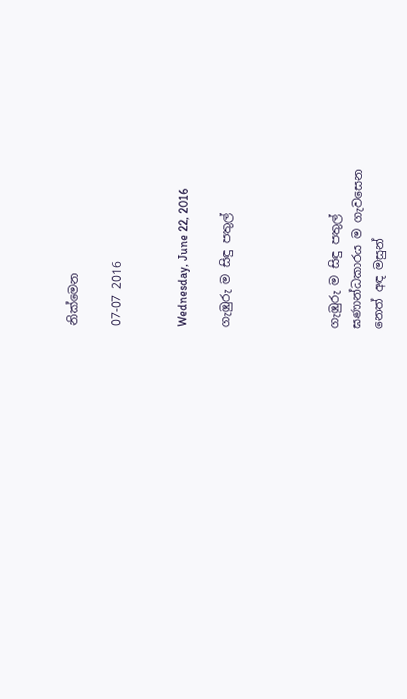නික්මෙන

07-07 2016


Wednesday, June 22, 2016

ගැඹුරු ම සිඳු පතුල්




ගැඹුරු ම සිඳු පතුල්
ඝණාන්ධකාරය ම ගැවසෙන
නෙත් අඳ මසුන්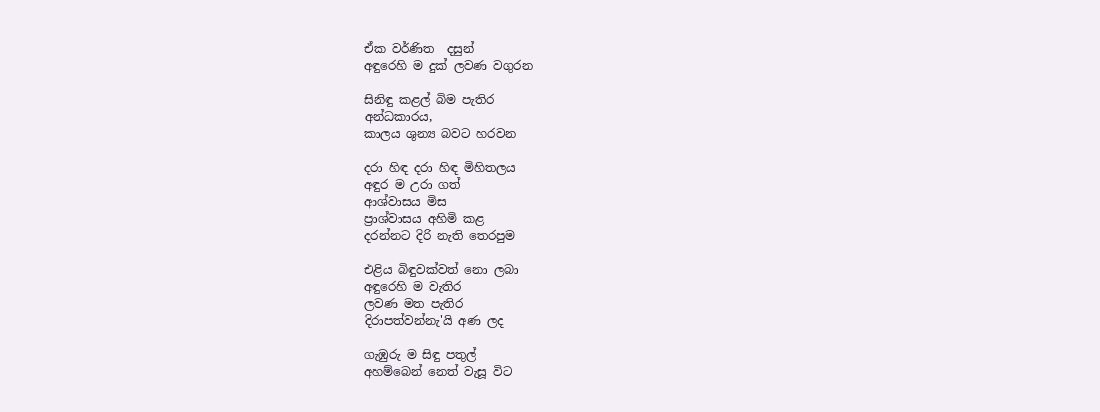ඒක වර්ණිත  දසුන්
අඳුරෙහි ම දුක් ලවණ වගුරන

සිනිඳු කළල් බිම පැතිර
අන්ධකාරය,
කාලය ශුන්‍ය බවට හරවන

දරා හිඳ දරා හිඳ මිහිතලය
අඳුර ම උරා ගත්
ආශ්වාසය මිස
ප්‍රාශ්වාසය අහිමි කළ
දරන්නට දිරි නැති තෙරපුම

එළිය බිඳුවක්වත් නො ලබා
අඳුරෙහි ම වැතිර
ලවණ මත පැතිර
දිරාපත්වන්නැ'යි අණ ලද

ගැඹුරු ම සිඳු පතුල්
අහම්බෙන් නෙත් වැසූ විට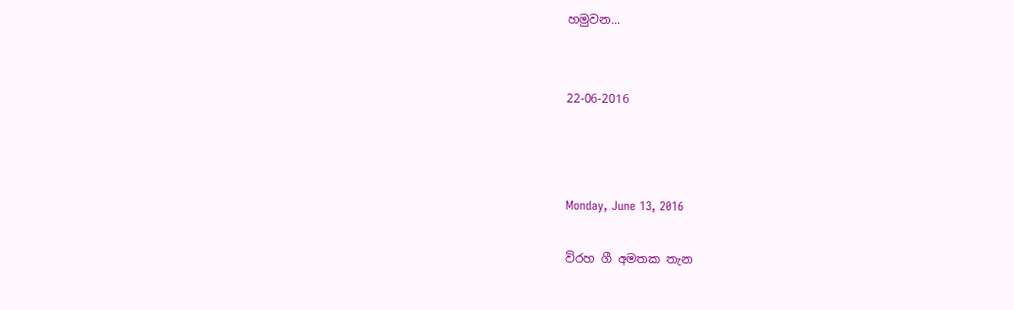හමුවන...


22-06-2016



Monday, June 13, 2016

විරහ ගී අමතක තැන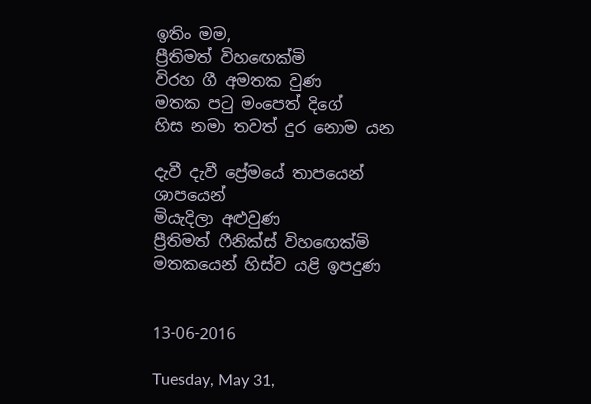ඉතිං මම,
ප්‍රීතිමත් විහඟෙක්මි
විරහ ගී අමතක වුණ
මතක පටු මංපෙත් දිගේ
හිස නමා තවත් දුර නොම යන

දැවී දැවී ප්‍රේමයේ තාපයෙන් ශාපයෙන්
මියැදිලා අළුවුණ
ප්‍රීතිමත් ෆීනික්ස් විහඟෙක්මි
මතකයෙන් හිස්ව යළි ඉපදුණ


13-06-2016

Tuesday, May 31,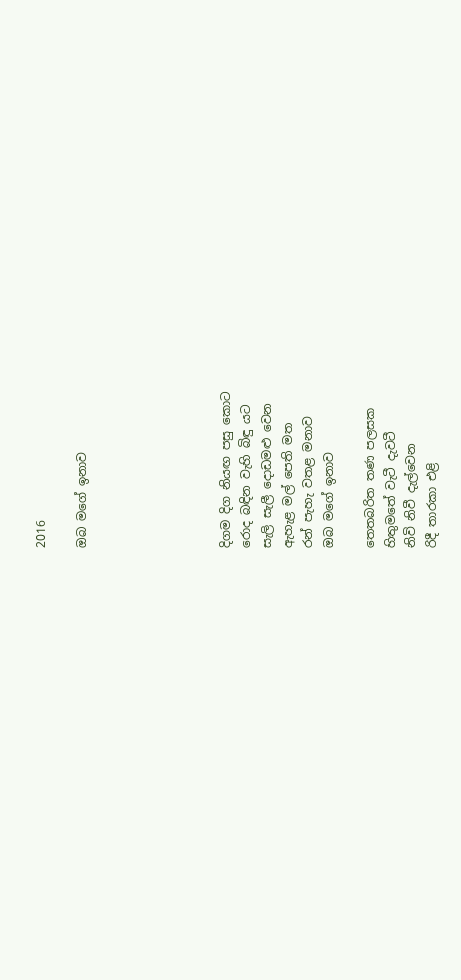2016

ඔබ මගේ ඉනාව






දිගම දිග නියඟ පසු කොට
රොද බඳින වැහි බිඳු යට
සැලි සැලී දොඩමළු වෙන
ඇහැළ මල් පෙති මත
රන් පැහැ වතළ මනාව
ඔබ මගේ ඉනාව

තෙතබරිත තණ පලසක
හිතුමතේ වැටී දැවටී
නිවි නිවී දැල්වෙන
රිදී තාරකා එළි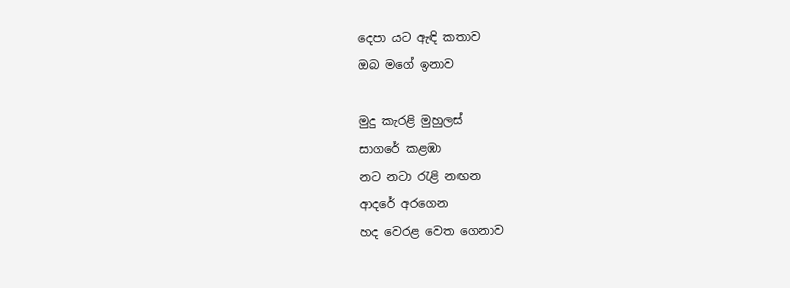දෙපා යට ඇඳි කතාව
ඔබ මගේ ඉනාව

මුදු කැරළි මුහුලස්
සාගරේ කළඹා
නට නටා රැළි නඟන
ආදරේ අරගෙන
හද වෙරළ වෙත ගෙනාව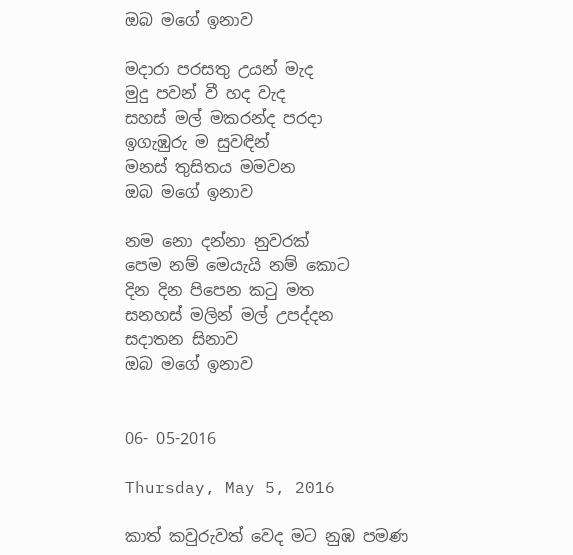ඔබ මගේ ඉනාව

මදාරා පරසතු උයන් මැද
මුදු පවන් වී හද වැද
සහස් මල් මකරන්ද පරදා
ඉගැඹුරු ම සුවඳින්
මනස් තුසිතය මමවන
ඔබ මගේ ඉනාව

නම නො දන්නා නුවරක්
පෙම නම් මෙයැයි නම් කොට
දින දින පිපෙන කටු මත
සනහස් මලින් මල් උපද්දන
සදාතන සිනාව
ඔබ මගේ ඉනාව


06- 05-2016

Thursday, May 5, 2016

කාත් කවුරුවත් වෙද මට නුඹ පමණ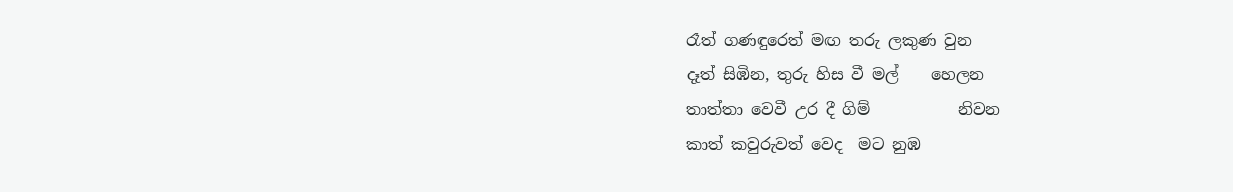රෑත් ගණඳුරෙත් මඟ තරු ලකුණ වුන
දෑත් සිඹින, තුරු හිස වී මල්    හෙලන
තාත්තා වෙවී උර දී ගිම්           නිවන
කාත් කවුරුවත් වෙද  මට නුඹ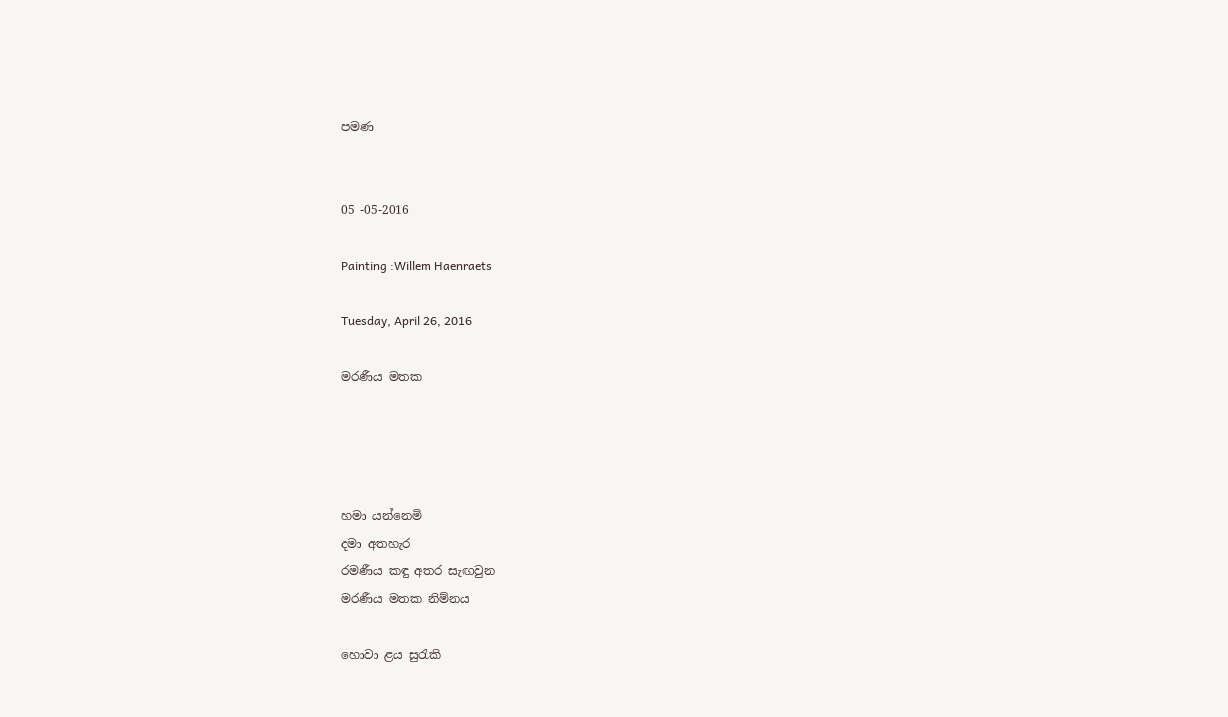පමණ


05 -05-2016

Painting :Willem Haenraets

Tuesday, April 26, 2016

මරණීය මතක




හමා යන්නෙමි
දමා අතහැර
රමණීය කඳු අතර සැඟවුන
මරණීය මතක නිම්නය

හොවා ළය සුරැකි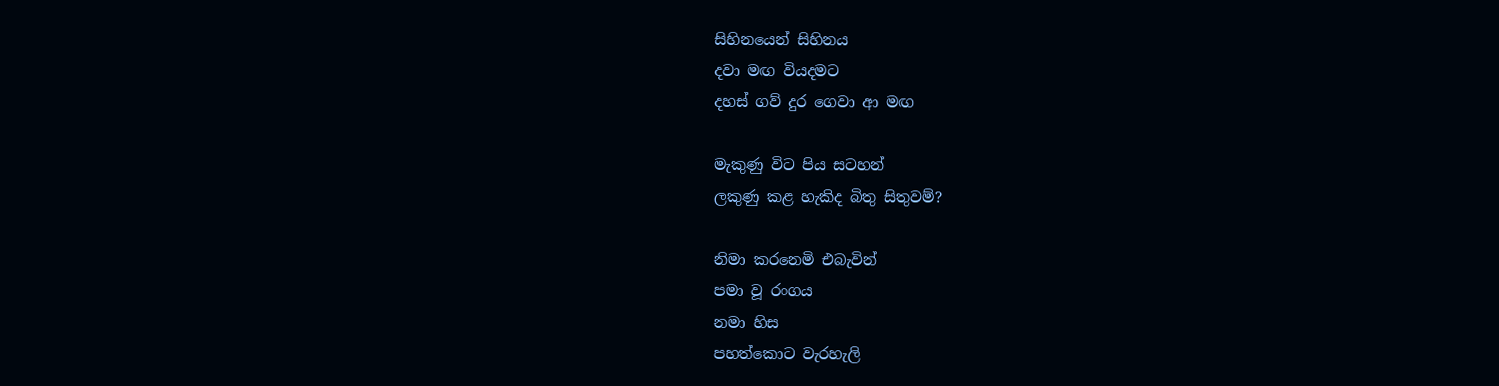සිහිනයෙන් සිහිනය
දවා මඟ වියදමට
දහස් ගව් දුර ගෙවා ආ මඟ

මැකුණු විට පිය සටහන්
ලකුණු කළ හැකිද බිතු සිතුවම්?

නිමා කරනෙමි එබැවින්
පමා වූ රංගය
නමා හිස
පහත්කොට වැරහැලි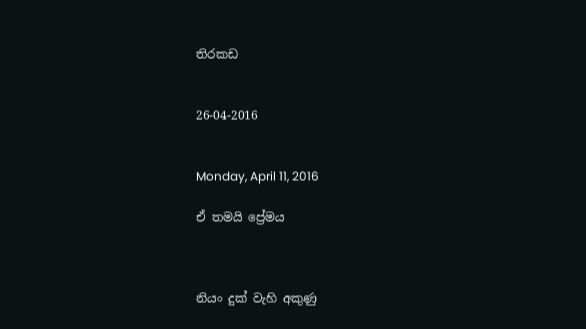තිරකඩ


26-04-2016


Monday, April 11, 2016

ඒ තමයි ප්‍රේමය



නියං දුක් වැහි අකුණු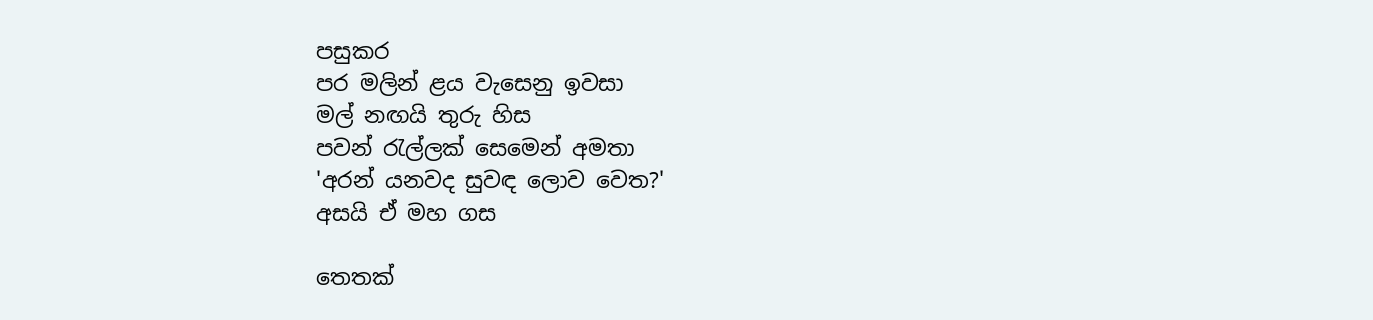පසුකර
පර මලින් ළය වැසෙනු ඉවසා
මල් නඟයි තුරු හිස
පවන් රැල්ලක් සෙමෙන් අමතා
'අරන් යනවද සුවඳ ලොව වෙත?'
අසයි ඒ මහ ගස

තෙතක්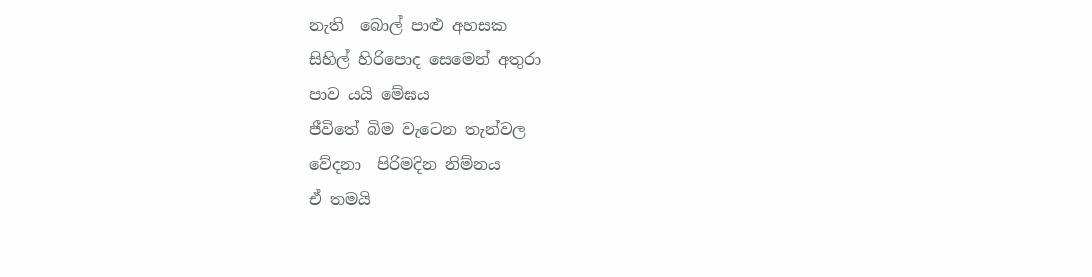නැති  බොල් පාළු අහසක
සිහිල් හිරිපොද සෙමෙන් අතුරා
පාව යයි මේඝය
ජීවිතේ බිම වැටෙන තැන්වල
වේදනා  පිරිමදින නිම්නය
ඒ තමයි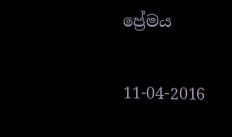ප්‍රේමය

11-04-2016